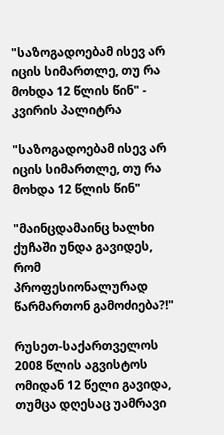"საზოგადოებამ ისევ არ იცის სიმართლე, თუ რა მოხდა 12 წლის წინ" - კვირის პალიტრა

"საზოგადოებამ ისევ არ იცის სიმართლე, თუ რა მოხდა 12 წლის წინ"

"მაინცდამაინც ხალხი ქუჩაში უნდა გავიდეს, რომ პროფესიონალურად წარმართონ გამოძიება?!"

რუსეთ-საქართველოს 2008 წლის აგვისტოს ომიდან 12 წელი გავიდა, თუმცა დღესაც უამრავი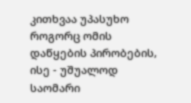კითხვაა უპასუხო როგორც ომის დაწყების პირობების, ისე - უშუალოდ საომარი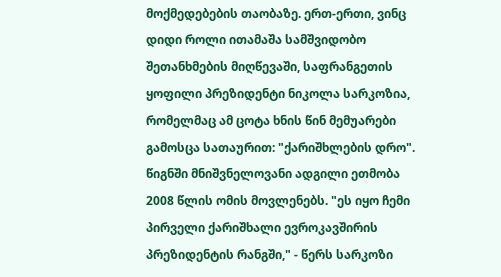მოქმედებების თაობაზე. ერთ-ერთი, ვინც დიდი როლი ითამაშა სამშვიდობო შეთანხმების მიღწევაში, საფრანგეთის ყოფილი პრეზიდენტი ნიკოლა სარკოზია, რომელმაც ამ ცოტა ხნის წინ მემუარები გამოსცა სათაურით: "ქარიშხლების დრო". წიგნში მნიშვნელოვანი ადგილი ეთმობა 2008 წლის ომის მოვლენებს. "ეს იყო ჩემი პირველი ქარიშხალი ევროკავშირის პრეზიდენტის რანგში," - წერს სარკოზი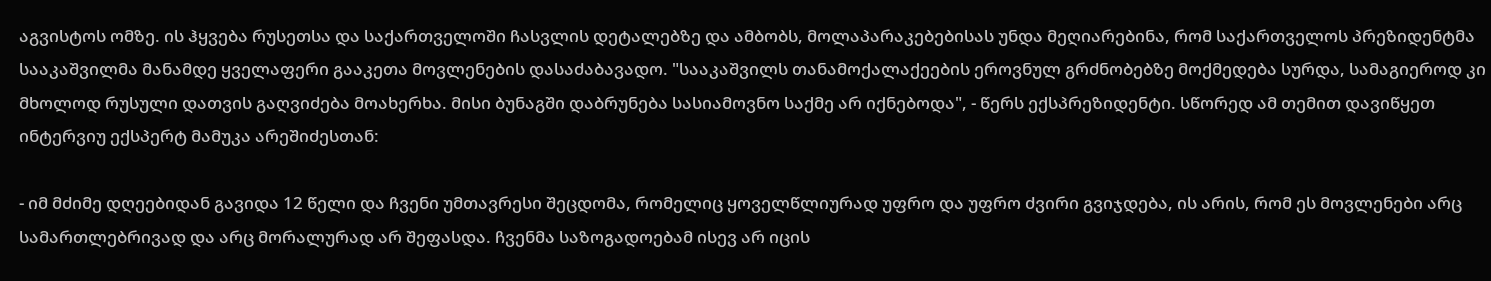აგვისტოს ომზე. ის ჰყვება რუსეთსა და საქართველოში ჩასვლის დეტალებზე და ამბობს, მოლაპარაკებებისას უნდა მეღიარებინა, რომ საქართველოს პრეზიდენტმა სააკაშვილმა მანამდე ყველაფერი გააკეთა მოვლენების დასაძაბავადო. "სააკაშვილს თანამოქალაქეების ეროვნულ გრძნობებზე მოქმედება სურდა, სამაგიეროდ კი მხოლოდ რუსული დათვის გაღვიძება მოახერხა. მისი ბუნაგში დაბრუნება სასიამოვნო საქმე არ იქნებოდა", - წერს ექსპრეზიდენტი. სწორედ ამ თემით დავიწყეთ ინტერვიუ ექსპერტ მამუკა არეშიძესთან:

- იმ მძიმე დღეებიდან გავიდა 12 წელი და ჩვენი უმთავრესი შეცდომა, რომელიც ყოველწლიურად უფრო და უფრო ძვირი გვიჯდება, ის არის, რომ ეს მოვლენები არც სამართლებრივად და არც მორალურად არ შეფასდა. ჩვენმა საზოგადოებამ ისევ არ იცის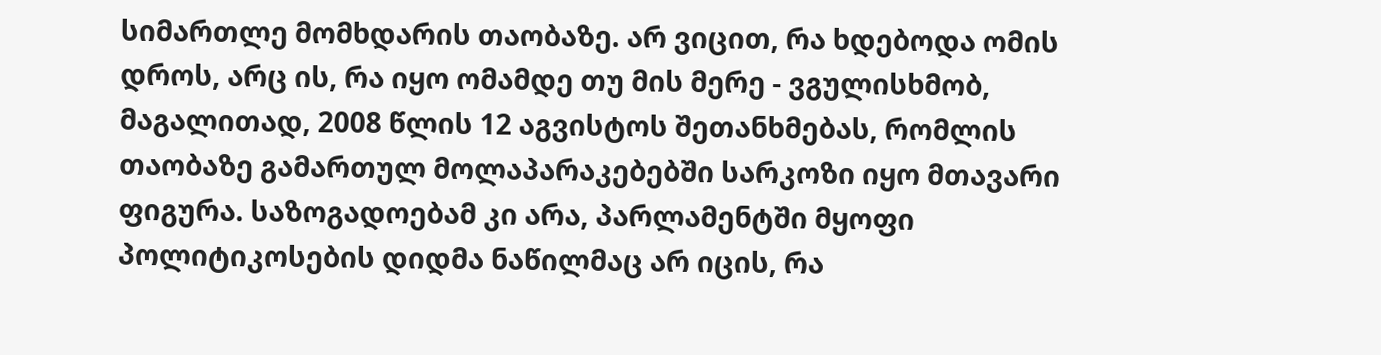სიმართლე მომხდარის თაობაზე. არ ვიცით, რა ხდებოდა ომის დროს, არც ის, რა იყო ომამდე თუ მის მერე - ვგულისხმობ, მაგალითად, 2008 წლის 12 აგვისტოს შეთანხმებას, რომლის თაობაზე გამართულ მოლაპარაკებებში სარკოზი იყო მთავარი ფიგურა. საზოგადოებამ კი არა, პარლამენტში მყოფი პოლიტიკოსების დიდმა ნაწილმაც არ იცის, რა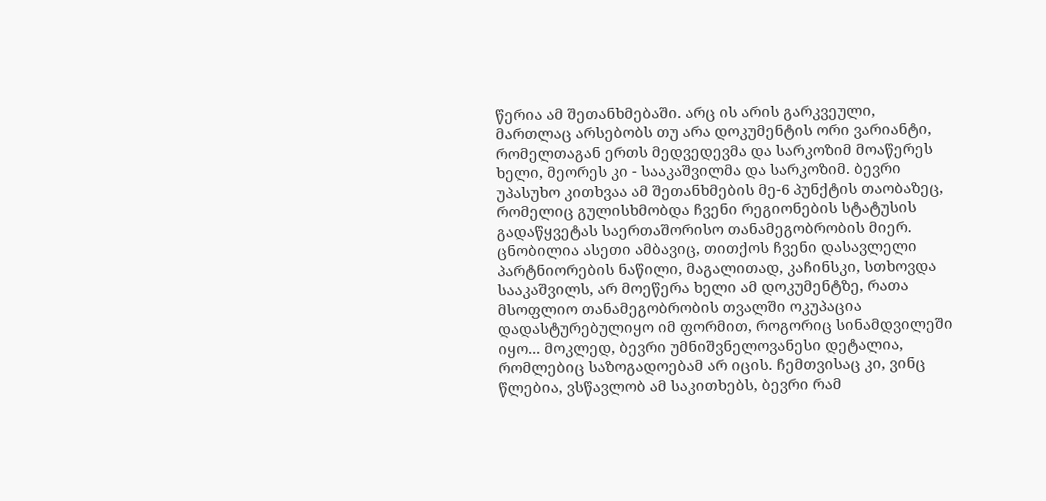წერია ამ შეთანხმებაში. არც ის არის გარკვეული, მართლაც არსებობს თუ არა დოკუმენტის ორი ვარიანტი, რომელთაგან ერთს მედვედევმა და სარკოზიმ მოაწერეს ხელი, მეორეს კი - სააკაშვილმა და სარკოზიმ. ბევრი უპასუხო კითხვაა ამ შეთანხმების მე-6 პუნქტის თაობაზეც, რომელიც გულისხმობდა ჩვენი რეგიონების სტატუსის გადაწყვეტას საერთაშორისო თანამეგობრობის მიერ. ცნობილია ასეთი ამბავიც, თითქოს ჩვენი დასავლელი პარტნიორების ნაწილი, მაგალითად, კაჩინსკი, სთხოვდა სააკაშვილს, არ მოეწერა ხელი ამ დოკუმენტზე, რათა მსოფლიო თანამეგობრობის თვალში ოკუპაცია დადასტურებულიყო იმ ფორმით, როგორიც სინამდვილეში იყო... მოკლედ, ბევრი უმნიშვნელოვანესი დეტალია, რომლებიც საზოგადოებამ არ იცის. ჩემთვისაც კი, ვინც წლებია, ვსწავლობ ამ საკითხებს, ბევრი რამ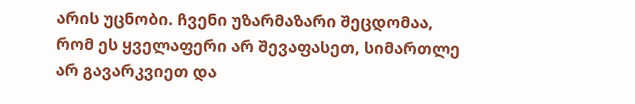არის უცნობი. ჩვენი უზარმაზარი შეცდომაა, რომ ეს ყველაფერი არ შევაფასეთ, სიმართლე არ გავარკვიეთ და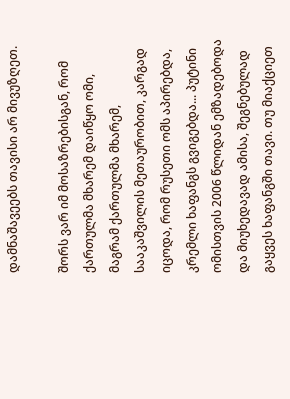დამნაშავეებს თავისი არ მივუზღეთ.

შორს ვარ იმ მოსაზრებისგან, რომ ქართულმა მხარემ დაიწყო ომი, მაგრამ ქართულმა მხარემ, სააკაშვილის მეთაურობით, კარგად იცოდა, რომ რუსეთი ომს აპირებდა, კრემლი ხაფანგს გვიგებდა... პუტინი ომისთვის 2006 წლიდან ემზადებოდა და მიუხედავად ამისა, შეგნებულად გაყვეს ხაფანგში თავი. თუ მიაქციეთ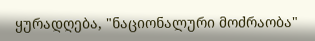ყურადღება, "ნაციონალური მოძრაობა"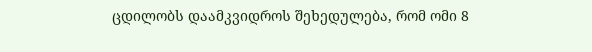ცდილობს დაამკვიდროს შეხედულება, რომ ომი 8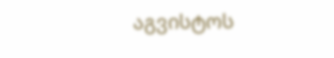აგვისტოს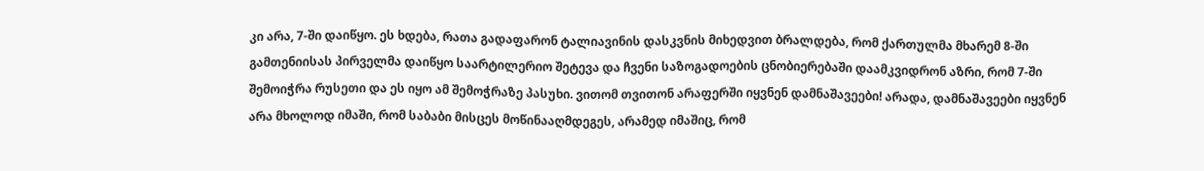კი არა, 7-ში დაიწყო. ეს ხდება, რათა გადაფარონ ტალიავინის დასკვნის მიხედვით ბრალდება, რომ ქართულმა მხარემ 8-ში გამთენიისას პირველმა დაიწყო საარტილერიო შეტევა და ჩვენი საზოგადოების ცნობიერებაში დაამკვიდრონ აზრი, რომ 7-ში შემოიჭრა რუსეთი და ეს იყო ამ შემოჭრაზე პასუხი. ვითომ თვითონ არაფერში იყვნენ დამნაშავეები! არადა, დამნაშავეები იყვნენ არა მხოლოდ იმაში, რომ საბაბი მისცეს მოწინააღმდეგეს, არამედ იმაშიც, რომ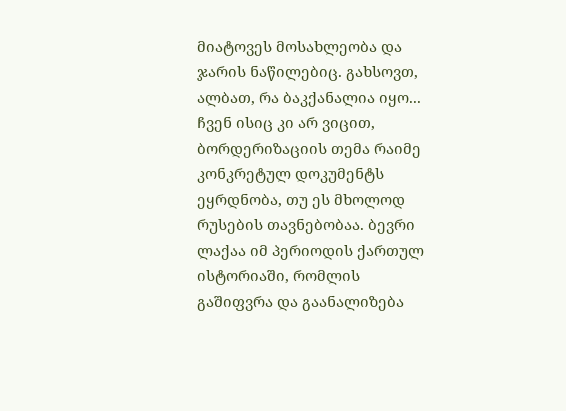მიატოვეს მოსახლეობა და ჯარის ნაწილებიც. გახსოვთ, ალბათ, რა ბაკქანალია იყო... ჩვენ ისიც კი არ ვიცით, ბორდერიზაციის თემა რაიმე კონკრეტულ დოკუმენტს ეყრდნობა, თუ ეს მხოლოდ რუსების თავნებობაა. ბევრი ლაქაა იმ პერიოდის ქართულ ისტორიაში, რომლის გაშიფვრა და გაანალიზება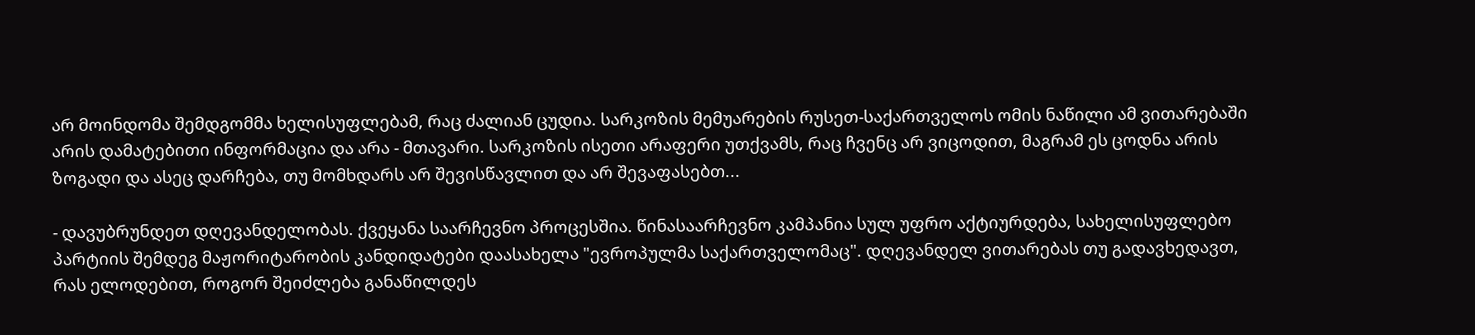არ მოინდომა შემდგომმა ხელისუფლებამ, რაც ძალიან ცუდია. სარკოზის მემუარების რუსეთ-საქართველოს ომის ნაწილი ამ ვითარებაში არის დამატებითი ინფორმაცია და არა - მთავარი. სარკოზის ისეთი არაფერი უთქვამს, რაც ჩვენც არ ვიცოდით, მაგრამ ეს ცოდნა არის ზოგადი და ასეც დარჩება, თუ მომხდარს არ შევისწავლით და არ შევაფასებთ...

- დავუბრუნდეთ დღევანდელობას. ქვეყანა საარჩევნო პროცესშია. წინასაარჩევნო კამპანია სულ უფრო აქტიურდება, სახელისუფლებო პარტიის შემდეგ მაჟორიტარობის კანდიდატები დაასახელა "ევროპულმა საქართველომაც". დღევანდელ ვითარებას თუ გადავხედავთ, რას ელოდებით, როგორ შეიძლება განაწილდეს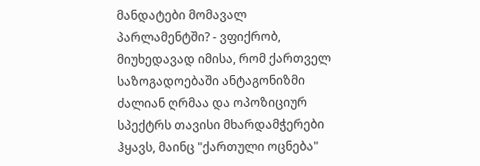მანდატები მომავალ პარლამენტში? - ვფიქრობ, მიუხედავად იმისა, რომ ქართველ საზოგადოებაში ანტაგონიზმი ძალიან ღრმაა და ოპოზიციურ სპექტრს თავისი მხარდამჭერები ჰყავს, მაინც "ქართული ოცნება"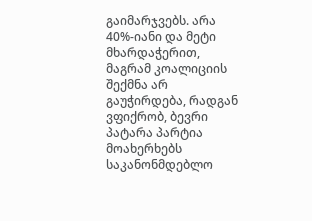გაიმარჯვებს. არა 40%-იანი და მეტი მხარდაჭერით, მაგრამ კოალიციის შექმნა არ გაუჭირდება, რადგან ვფიქრობ, ბევრი პატარა პარტია მოახერხებს საკანონმდებლო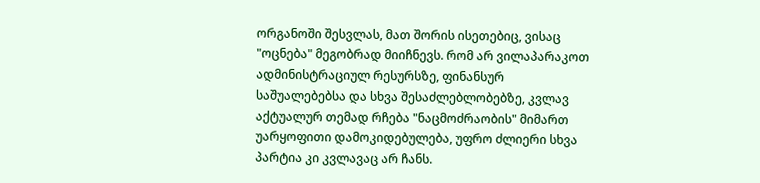ორგანოში შესვლას, მათ შორის ისეთებიც, ვისაც "ოცნება" მეგობრად მიიჩნევს. რომ არ ვილაპარაკოთ ადმინისტრაციულ რესურსზე, ფინანსურ საშუალებებსა და სხვა შესაძლებლობებზე, კვლავ აქტუალურ თემად რჩება "ნაცმოძრაობის" მიმართ უარყოფითი დამოკიდებულება, უფრო ძლიერი სხვა პარტია კი კვლავაც არ ჩანს.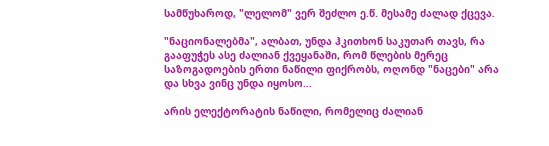სამწუხაროდ, "ლელომ" ვერ შეძლო ე.წ. მესამე ძალად ქცევა.

"ნაციონალებმა", ალბათ, უნდა ჰკითხონ საკუთარ თავს, რა გააფუჭეს ასე ძალიან ქვეყანაში, რომ წლების მერეც საზოგადოების ერთი ნაწილი ფიქრობს, ოღონდ "ნაცები" არა და სხვა ვინც უნდა იყოსო...

არის ელექტორატის ნაწილი, რომელიც ძალიან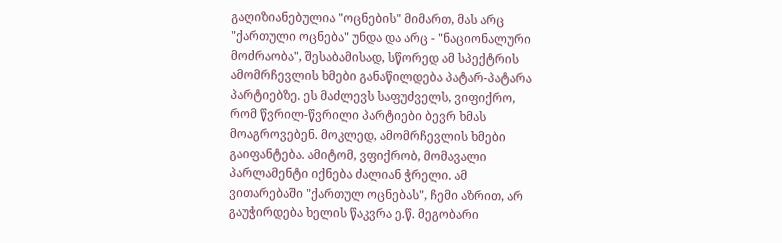გაღიზიანებულია "ოცნების" მიმართ, მას არც "ქართული ოცნება" უნდა და არც - "ნაციონალური მოძრაობა", შესაბამისად, სწორედ ამ სპექტრის ამომრჩევლის ხმები განაწილდება პატარ-პატარა პარტიებზე. ეს მაძლევს საფუძველს, ვიფიქრო, რომ წვრილ-წვრილი პარტიები ბევრ ხმას მოაგროვებენ. მოკლედ, ამომრჩევლის ხმები გაიფანტება. ამიტომ, ვფიქრობ, მომავალი პარლამენტი იქნება ძალიან ჭრელი. ამ ვითარებაში "ქართულ ოცნებას", ჩემი აზრით, არ გაუჭირდება ხელის წაკვრა ე.წ. მეგობარი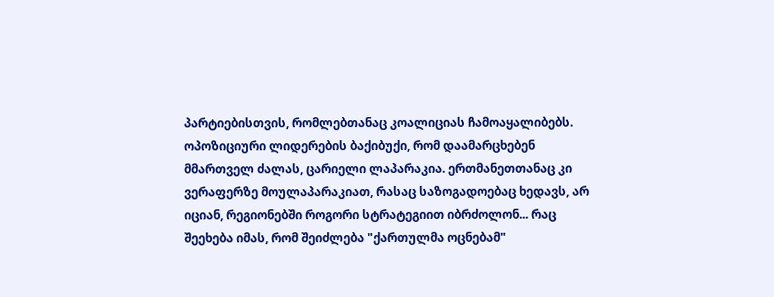პარტიებისთვის, რომლებთანაც კოალიციას ჩამოაყალიბებს. ოპოზიციური ლიდერების ბაქიბუქი, რომ დაამარცხებენ მმართველ ძალას, ცარიელი ლაპარაკია. ერთმანეთთანაც კი ვერაფერზე მოულაპარაკიათ, რასაც საზოგადოებაც ხედავს, არ იციან, რეგიონებში როგორი სტრატეგიით იბრძოლონ... რაც შეეხება იმას, რომ შეიძლება "ქართულმა ოცნებამ"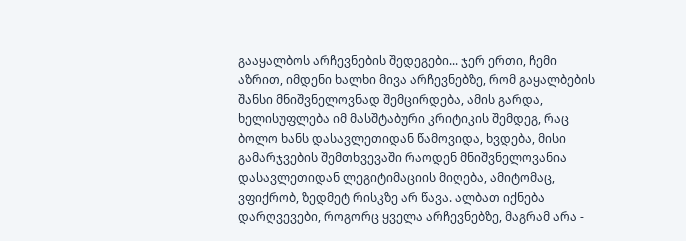გააყალბოს არჩევნების შედეგები... ჯერ ერთი, ჩემი აზრით, იმდენი ხალხი მივა არჩევნებზე, რომ გაყალბების შანსი მნიშვნელოვნად შემცირდება, ამის გარდა, ხელისუფლება იმ მასშტაბური კრიტიკის შემდეგ, რაც ბოლო ხანს დასავლეთიდან წამოვიდა, ხვდება, მისი გამარჯვების შემთხვევაში რაოდენ მნიშვნელოვანია დასავლეთიდან ლეგიტიმაციის მიღება, ამიტომაც, ვფიქრობ, ზედმეტ რისკზე არ წავა. ალბათ იქნება დარღვევები, როგორც ყველა არჩევნებზე, მაგრამ არა -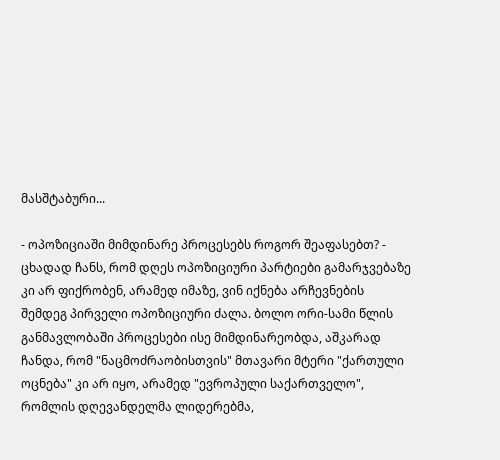მასშტაბური...

- ოპოზიციაში მიმდინარე პროცესებს როგორ შეაფასებთ? - ცხადად ჩანს, რომ დღეს ოპოზიციური პარტიები გამარჯვებაზე კი არ ფიქრობენ, არამედ იმაზე, ვინ იქნება არჩევნების შემდეგ პირველი ოპოზიციური ძალა. ბოლო ორი-სამი წლის განმავლობაში პროცესები ისე მიმდინარეობდა, აშკარად ჩანდა, რომ "ნაცმოძრაობისთვის" მთავარი მტერი "ქართული ოცნება" კი არ იყო, არამედ "ევროპული საქართველო", რომლის დღევანდელმა ლიდერებმა,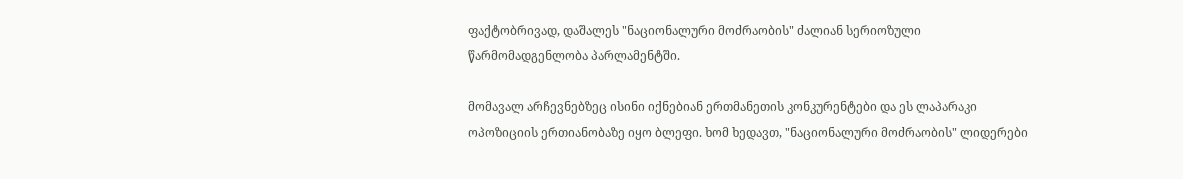ფაქტობრივად, დაშალეს "ნაციონალური მოძრაობის" ძალიან სერიოზული წარმომადგენლობა პარლამენტში.

მომავალ არჩევნებზეც ისინი იქნებიან ერთმანეთის კონკურენტები და ეს ლაპარაკი ოპოზიციის ერთიანობაზე იყო ბლეფი. ხომ ხედავთ, "ნაციონალური მოძრაობის" ლიდერები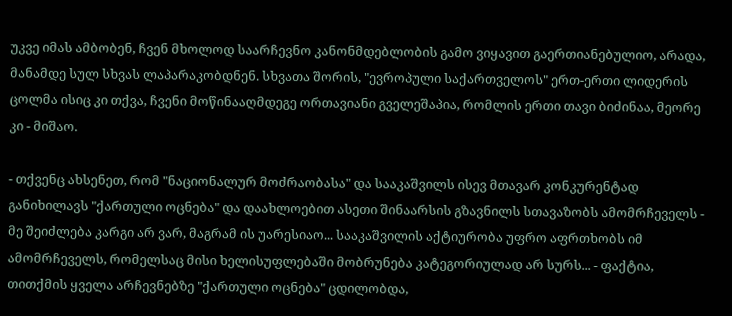უკვე იმას ამბობენ, ჩვენ მხოლოდ საარჩევნო კანონმდებლობის გამო ვიყავით გაერთიანებულიო, არადა, მანამდე სულ სხვას ლაპარაკობდნენ. სხვათა შორის, "ევროპული საქართველოს" ერთ-ერთი ლიდერის ცოლმა ისიც კი თქვა, ჩვენი მოწინააღმდეგე ორთავიანი გველეშაპია, რომლის ერთი თავი ბიძინაა, მეორე კი - მიშაო.

- თქვენც ახსენეთ, რომ "ნაციონალურ მოძრაობასა" და სააკაშვილს ისევ მთავარ კონკურენტად განიხილავს "ქართული ოცნება" და დაახლოებით ასეთი შინაარსის გზავნილს სთავაზობს ამომრჩეველს - მე შეიძლება კარგი არ ვარ, მაგრამ ის უარესიაო... სააკაშვილის აქტიურობა უფრო აფრთხობს იმ ამომრჩეველს, რომელსაც მისი ხელისუფლებაში მობრუნება კატეგორიულად არ სურს... - ფაქტია, თითქმის ყველა არჩევნებზე "ქართული ოცნება" ცდილობდა,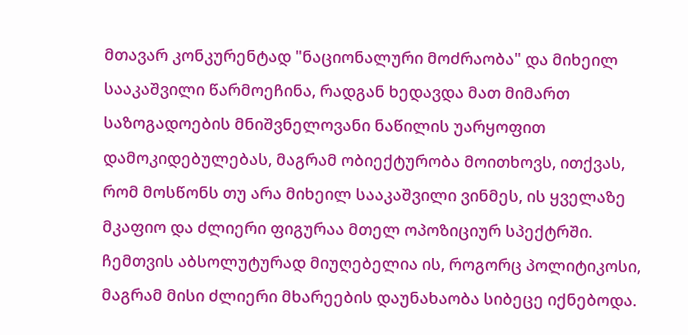მთავარ კონკურენტად "ნაციონალური მოძრაობა" და მიხეილ სააკაშვილი წარმოეჩინა, რადგან ხედავდა მათ მიმართ საზოგადოების მნიშვნელოვანი ნაწილის უარყოფით დამოკიდებულებას, მაგრამ ობიექტურობა მოითხოვს, ითქვას, რომ მოსწონს თუ არა მიხეილ სააკაშვილი ვინმეს, ის ყველაზე მკაფიო და ძლიერი ფიგურაა მთელ ოპოზიციურ სპექტრში. ჩემთვის აბსოლუტურად მიუღებელია ის, როგორც პოლიტიკოსი, მაგრამ მისი ძლიერი მხარეების დაუნახაობა სიბეცე იქნებოდა.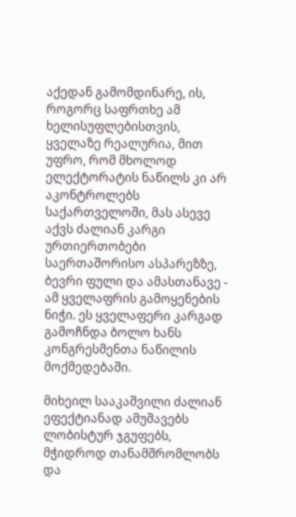აქედან გამომდინარე, ის, როგორც საფრთხე ამ ხელისუფლებისთვის, ყველაზე რეალურია, მით უფრო, რომ მხოლოდ ელექტორატის ნაწილს კი არ აკონტროლებს საქართველოში, მას ასევე აქვს ძალიან კარგი ურთიერთობები საერთაშორისო ასპარეზზე, ბევრი ფული და ამასთანავე - ამ ყველაფრის გამოყენების ნიჭი. ეს ყველაფერი კარგად გამოჩნდა ბოლო ხანს კონგრესმენთა ნაწილის მოქმედებაში.

მიხეილ სააკაშვილი ძალიან ეფექტიანად ამუშავებს ლობისტურ ჯგუფებს, მჭიდროდ თანამშრომლობს და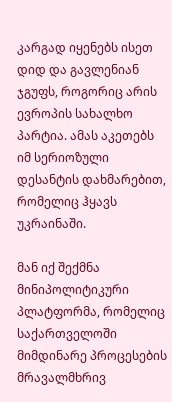კარგად იყენებს ისეთ დიდ და გავლენიან ჯგუფს, როგორიც არის ევროპის სახალხო პარტია. ამას აკეთებს იმ სერიოზული დესანტის დახმარებით, რომელიც ჰყავს უკრაინაში.

მან იქ შექმნა მინიპოლიტიკური პლატფორმა, რომელიც საქართველოში მიმდინარე პროცესების მრავალმხრივ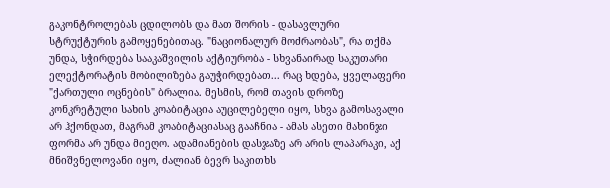გაკონტროლებას ცდილობს და მათ შორის - დასავლური სტრუქტურის გამოყენებითაც. "ნაციონალურ მოძრაობას", რა თქმა უნდა, სჭირდება სააკაშვილის აქტიურობა - სხვანაირად საკუთარი ელექტორატის მობილიზება გაუჭირდებათ... რაც ხდება, ყველაფერი "ქართული ოცნების" ბრალია. მესმის, რომ თავის დროზე კონკრეტული სახის კოაბიტაცია აუცილებელი იყო, სხვა გამოსავალი არ ჰქონდათ, მაგრამ კოაბიტაციასაც გააჩნია - ამას ასეთი მახინჯი ფორმა არ უნდა მიეღო. ადამიანების დასჯაზე არ არის ლაპარაკი, აქ მნიშვნელოვანი იყო, ძალიან ბევრ საკითხს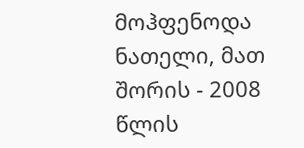მოჰფენოდა ნათელი, მათ შორის - 2008 წლის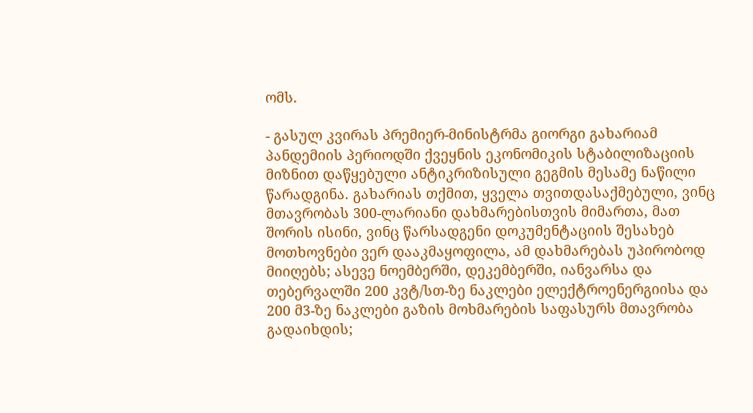ომს.

- გასულ კვირას პრემიერ-მინისტრმა გიორგი გახარიამ პანდემიის პერიოდში ქვეყნის ეკონომიკის სტაბილიზაციის მიზნით დაწყებული ანტიკრიზისული გეგმის მესამე ნაწილი წარადგინა. გახარიას თქმით, ყველა თვითდასაქმებული, ვინც მთავრობას 300-ლარიანი დახმარებისთვის მიმართა, მათ შორის ისინი, ვინც წარსადგენი დოკუმენტაციის შესახებ მოთხოვნები ვერ დააკმაყოფილა, ამ დახმარებას უპირობოდ მიიღებს; ასევე ნოემბერში, დეკემბერში, იანვარსა და თებერვალში 200 კვტ/სთ-ზე ნაკლები ელექტროენერგიისა და 200 მ3-ზე ნაკლები გაზის მოხმარების საფასურს მთავრობა გადაიხდის;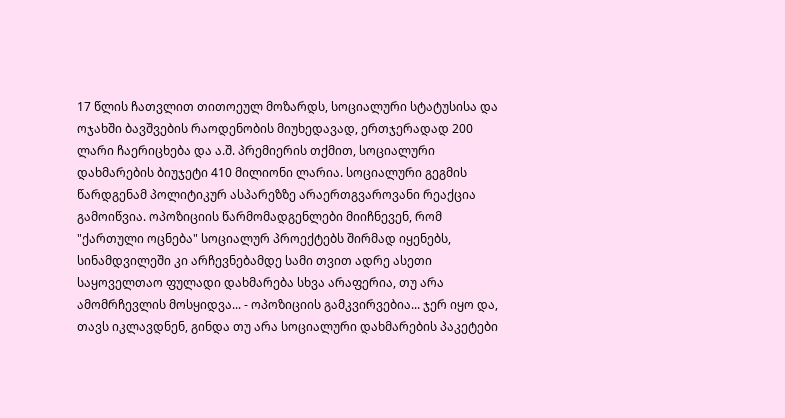17 წლის ჩათვლით თითოეულ მოზარდს, სოციალური სტატუსისა და ოჯახში ბავშვების რაოდენობის მიუხედავად, ერთჯერადად 200 ლარი ჩაერიცხება და ა.შ. პრემიერის თქმით, სოციალური დახმარების ბიუჯეტი 410 მილიონი ლარია. სოციალური გეგმის წარდგენამ პოლიტიკურ ასპარეზზე არაერთგვაროვანი რეაქცია გამოიწვია. ოპოზიციის წარმომადგენლები მიიჩნევენ, რომ "ქართული ოცნება" სოციალურ პროექტებს შირმად იყენებს, სინამდვილეში კი არჩევნებამდე სამი თვით ადრე ასეთი საყოველთაო ფულადი დახმარება სხვა არაფერია, თუ არა ამომრჩევლის მოსყიდვა... - ოპოზიციის გამკვირვებია... ჯერ იყო და, თავს იკლავდნენ, გინდა თუ არა სოციალური დახმარების პაკეტები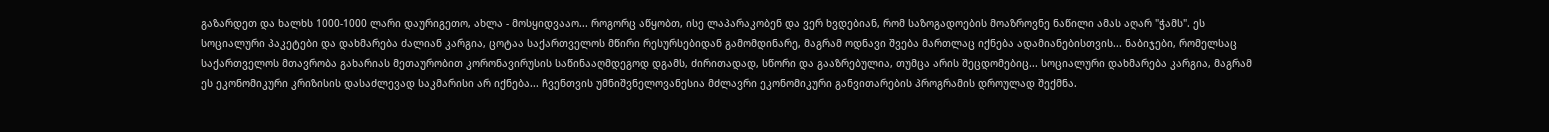გაზარდეთ და ხალხს 1000-1000 ლარი დაურიგეთო, ახლა - მოსყიდვააო... როგორც აწყობთ, ისე ლაპარაკობენ და ვერ ხვდებიან, რომ საზოგადოების მოაზროვნე ნაწილი ამას აღარ "ჭამს". ეს სოციალური პაკეტები და დახმარება ძალიან კარგია, ცოტაა საქართველოს მწირი რესურსებიდან გამომდინარე, მაგრამ ოდნავი შვება მართლაც იქნება ადამიანებისთვის... ნაბიჯები, რომელსაც საქართველოს მთავრობა გახარიას მეთაურობით კორონავირუსის საწინააღმდეგოდ დგამს, ძირითადად, სწორი და გააზრებულია, თუმცა არის შეცდომებიც... სოციალური დახმარება კარგია, მაგრამ ეს ეკონომიკური კრიზისის დასაძლევად საკმარისი არ იქნება... ჩვენთვის უმნიშვნელოვანესია მძლავრი ეკონომიკური განვითარების პროგრამის დროულად შექმნა.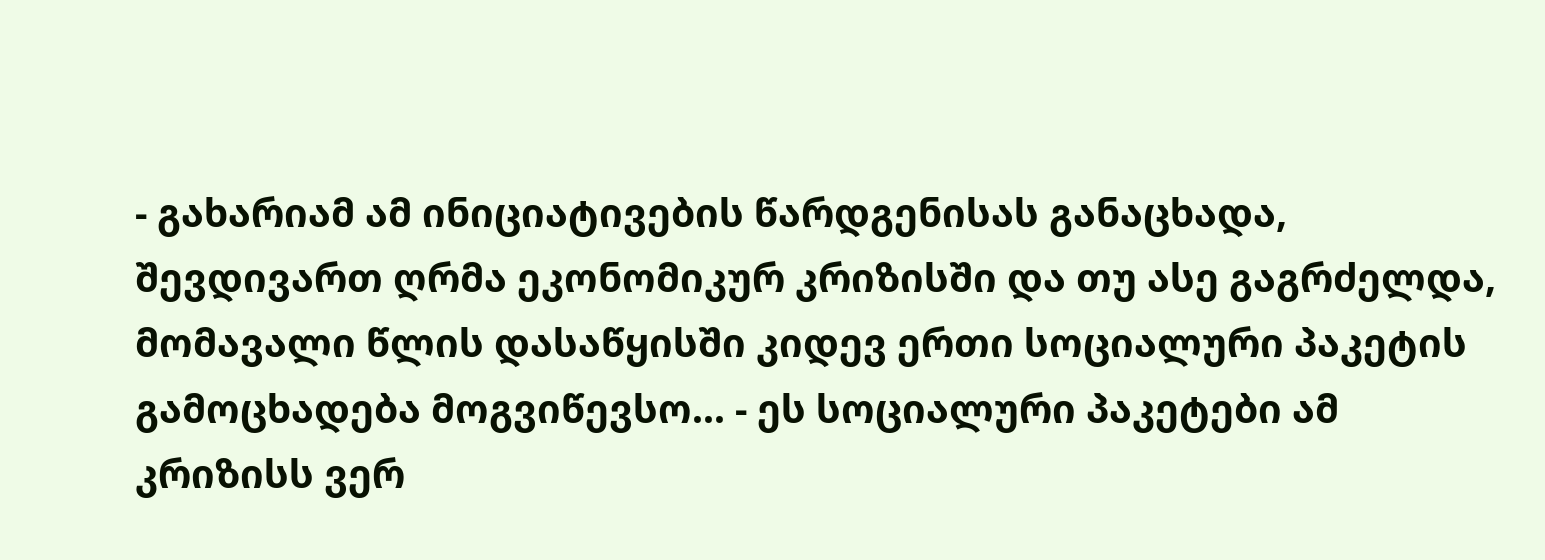- გახარიამ ამ ინიციატივების წარდგენისას განაცხადა, შევდივართ ღრმა ეკონომიკურ კრიზისში და თუ ასე გაგრძელდა, მომავალი წლის დასაწყისში კიდევ ერთი სოციალური პაკეტის გამოცხადება მოგვიწევსო... - ეს სოციალური პაკეტები ამ კრიზისს ვერ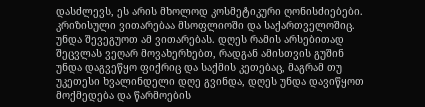დასძლევს, ეს არის მხოლოდ კოსმეტიკური ღონისძიებები. კრიზისული ვითარებაა მსოფლიოში და საქართველოშიც. უნდა შევეგუოთ ამ ვითარებას. დღეს რამის არსებითად შეცვლას ვეღარ მოვახერხებთ, რადგან ამისთვის გუშინ უნდა დაგვეწყო ფიქრიც და საქმის კეთებაც, მაგრამ თუ უკეთესი ხვალინდელი დღე გვინდა, დღეს უნდა დავიწყოთ მოქმედება და წარმოების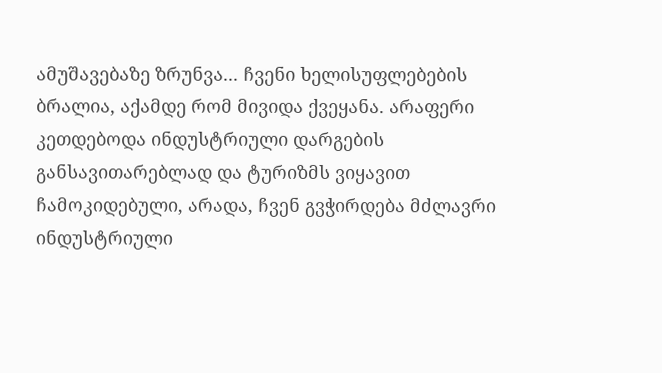ამუშავებაზე ზრუნვა... ჩვენი ხელისუფლებების ბრალია, აქამდე რომ მივიდა ქვეყანა. არაფერი კეთდებოდა ინდუსტრიული დარგების განსავითარებლად და ტურიზმს ვიყავით ჩამოკიდებული, არადა, ჩვენ გვჭირდება მძლავრი ინდუსტრიული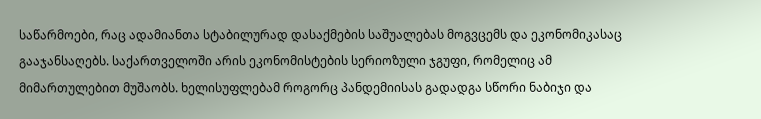საწარმოები, რაც ადამიანთა სტაბილურად დასაქმების საშუალებას მოგვცემს და ეკონომიკასაც გააჯანსაღებს. საქართველოში არის ეკონომისტების სერიოზული ჯგუფი, რომელიც ამ მიმართულებით მუშაობს. ხელისუფლებამ როგორც პანდემიისას გადადგა სწორი ნაბიჯი და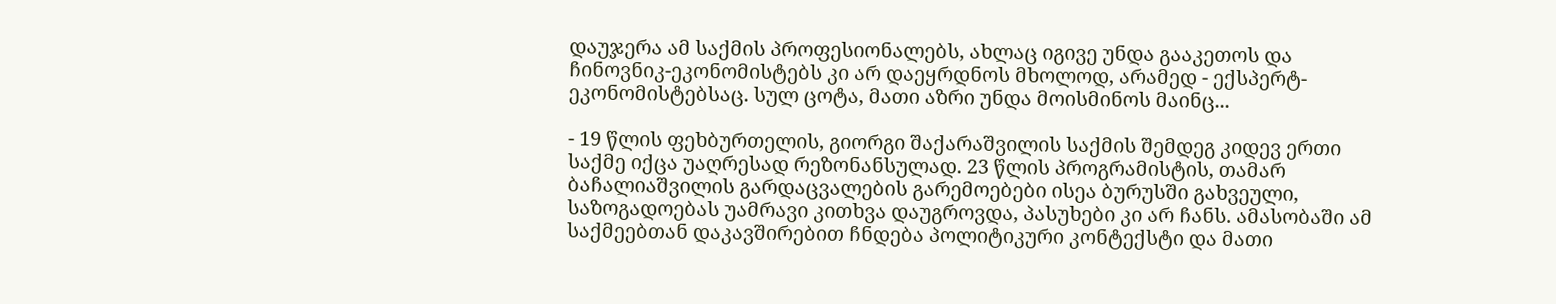დაუჯერა ამ საქმის პროფესიონალებს, ახლაც იგივე უნდა გააკეთოს და ჩინოვნიკ-ეკონომისტებს კი არ დაეყრდნოს მხოლოდ, არამედ - ექსპერტ-ეკონომისტებსაც. სულ ცოტა, მათი აზრი უნდა მოისმინოს მაინც...

- 19 წლის ფეხბურთელის, გიორგი შაქარაშვილის საქმის შემდეგ კიდევ ერთი საქმე იქცა უაღრესად რეზონანსულად. 23 წლის პროგრამისტის, თამარ ბაჩალიაშვილის გარდაცვალების გარემოებები ისეა ბურუსში გახვეული, საზოგადოებას უამრავი კითხვა დაუგროვდა, პასუხები კი არ ჩანს. ამასობაში ამ საქმეებთან დაკავშირებით ჩნდება პოლიტიკური კონტექსტი და მათი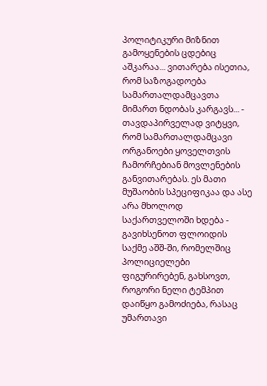პოლიტიკური მიზნით გამოყენების ცდებიც აშკარაა... ვითარება ისეთია, რომ საზოგადოება სამართალდამცავთა მიმართ ნდობას კარგავს... - თავდაპირველად ვიტყვი, რომ სამართალდამცავი ორგანოები ყოველთვის ჩამორჩებიან მოვლენების განვითარებას. ეს მათი მუშაობის სპეციფიკაა და ასე არა მხოლოდ საქართველოში ხდება - გავიხსენოთ ფლოიდის საქმე აშშ-ში, რომელშიც პოლიციელები ფიგურირებენ, გახსოვთ, როგორი ნელი ტემპით დაიწყო გამოძიება, რასაც უმართავი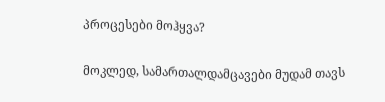პროცესები მოჰყვა?

მოკლედ, სამართალდამცავები მუდამ თავს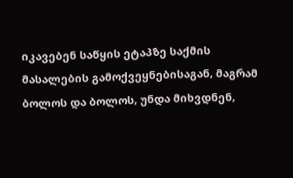იკავებენ საწყის ეტაპზე საქმის მასალების გამოქვეყნებისაგან, მაგრამ ბოლოს და ბოლოს, უნდა მიხვდნენ,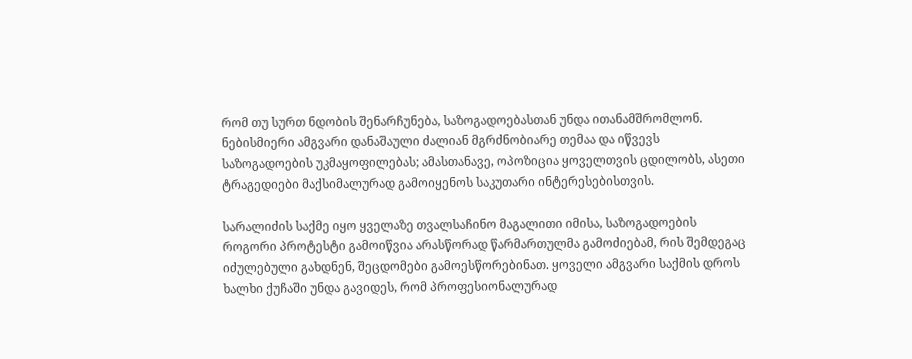რომ თუ სურთ ნდობის შენარჩუნება, საზოგადოებასთან უნდა ითანამშრომლონ. ნებისმიერი ამგვარი დანაშაული ძალიან მგრძნობიარე თემაა და იწვევს საზოგადოების უკმაყოფილებას; ამასთანავე, ოპოზიცია ყოველთვის ცდილობს, ასეთი ტრაგედიები მაქსიმალურად გამოიყენოს საკუთარი ინტერესებისთვის.

სარალიძის საქმე იყო ყველაზე თვალსაჩინო მაგალითი იმისა, საზოგადოების როგორი პროტესტი გამოიწვია არასწორად წარმართულმა გამოძიებამ, რის შემდეგაც იძულებული გახდნენ, შეცდომები გამოესწორებინათ. ყოველი ამგვარი საქმის დროს ხალხი ქუჩაში უნდა გავიდეს, რომ პროფესიონალურად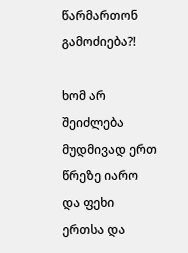წარმართონ გამოძიება?!

ხომ არ შეიძლება მუდმივად ერთ წრეზე იარო და ფეხი ერთსა და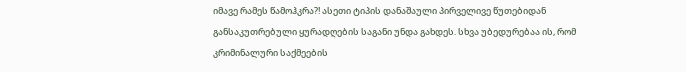იმავე რამეს წამოჰკრა?! ასეთი ტიპის დანაშაული პირველივე წუთებიდან განსაკუთრებული ყურადღების საგანი უნდა გახდეს. სხვა უბედურებაა ის, რომ კრიმინალური საქმეების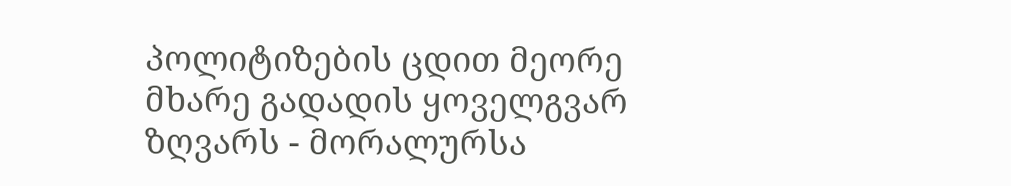პოლიტიზების ცდით მეორე მხარე გადადის ყოველგვარ ზღვარს - მორალურსა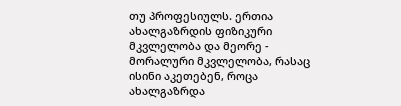თუ პროფესიულს. ერთია ახალგაზრდის ფიზიკური მკვლელობა და მეორე - მორალური მკვლელობა, რასაც ისინი აკეთებენ, როცა ახალგაზრდა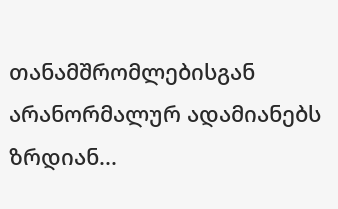თანამშრომლებისგან არანორმალურ ადამიანებს ზრდიან...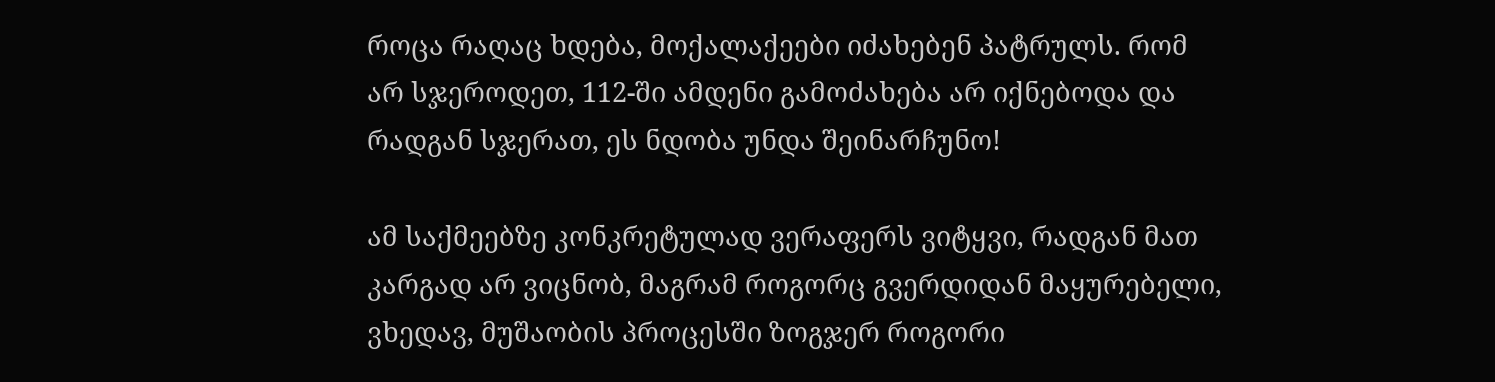როცა რაღაც ხდება, მოქალაქეები იძახებენ პატრულს. რომ არ სჯეროდეთ, 112-ში ამდენი გამოძახება არ იქნებოდა და რადგან სჯერათ, ეს ნდობა უნდა შეინარჩუნო!

ამ საქმეებზე კონკრეტულად ვერაფერს ვიტყვი, რადგან მათ კარგად არ ვიცნობ, მაგრამ როგორც გვერდიდან მაყურებელი, ვხედავ, მუშაობის პროცესში ზოგჯერ როგორი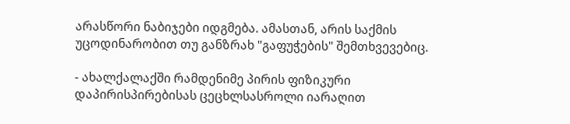არასწორი ნაბიჯები იდგმება. ამასთან, არის საქმის უცოდინარობით თუ განზრახ "გაფუჭების" შემთხვევებიც.

- ახალქალაქში რამდენიმე პირის ფიზიკური დაპირისპირებისას ცეცხლსასროლი იარაღით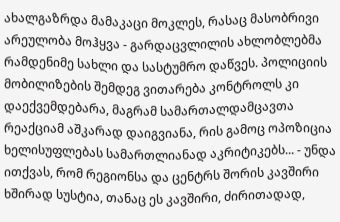ახალგაზრდა მამაკაცი მოკლეს, რასაც მასობრივი არეულობა მოჰყვა - გარდაცვლილის ახლობლებმა რამდენიმე სახლი და სასტუმრო დაწვეს. პოლიციის მობილიზების შემდეგ ვითარება კონტროლს კი დაექვემდებარა, მაგრამ სამართალდამცავთა რეაქციამ აშკარად დაიგვიანა, რის გამოც ოპოზიცია ხელისუფლებას სამართლიანად აკრიტიკებს... - უნდა ითქვას, რომ რეგიონსა და ცენტრს შორის კავშირი ხშირად სუსტია, თანაც ეს კავშირი, ძირითადად,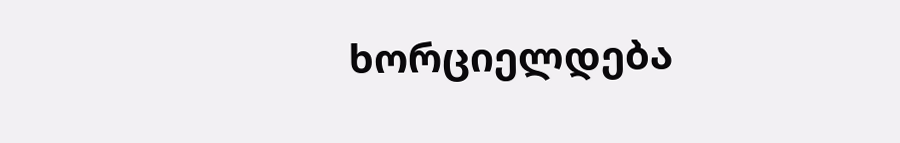ხორციელდება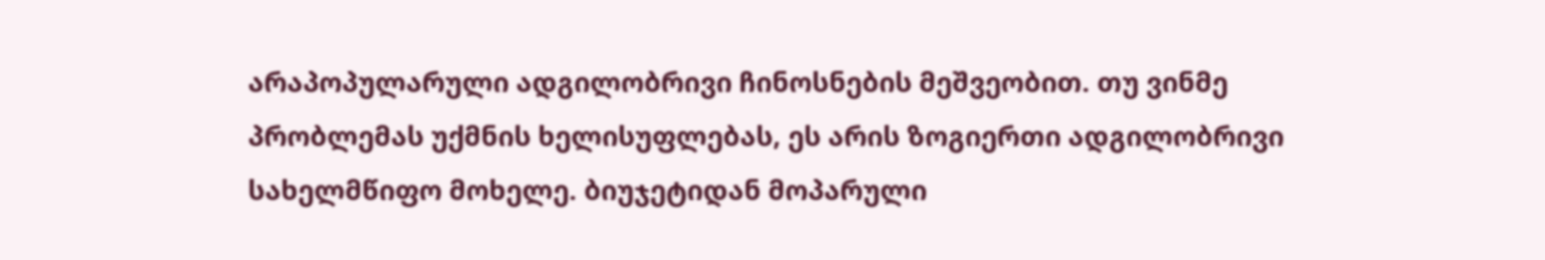არაპოპულარული ადგილობრივი ჩინოსნების მეშვეობით. თუ ვინმე პრობლემას უქმნის ხელისუფლებას, ეს არის ზოგიერთი ადგილობრივი სახელმწიფო მოხელე. ბიუჯეტიდან მოპარული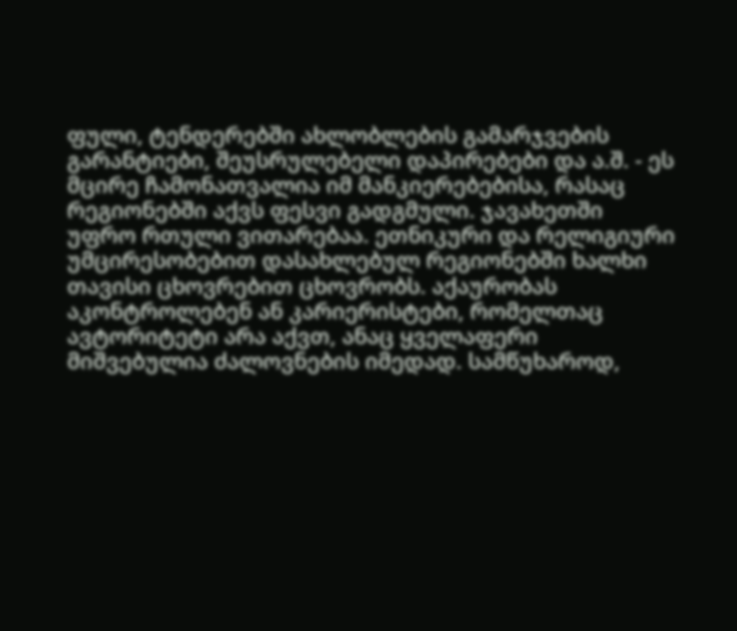ფული, ტენდერებში ახლობლების გამარჯვების გარანტიები, შეუსრულებელი დაპირებები და ა.შ. - ეს მცირე ჩამონათვალია იმ მანკიერებებისა, რასაც რეგიონებში აქვს ფესვი გადგმული. ჯავახეთში უფრო რთული ვითარებაა. ეთნიკური და რელიგიური უმცირესობებით დასახლებულ რეგიონებში ხალხი თავისი ცხოვრებით ცხოვრობს. აქაურობას აკონტროლებენ ან კარიერისტები, რომელთაც ავტორიტეტი არა აქვთ, ანაც ყველაფერი მიშვებულია ძალოვნების იმედად. სამწუხაროდ,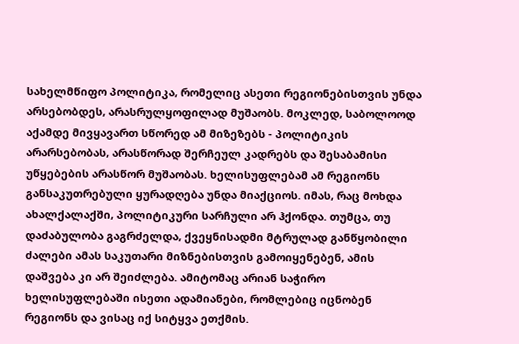სახელმწიფო პოლიტიკა, რომელიც ასეთი რეგიონებისთვის უნდა არსებობდეს, არასრულყოფილად მუშაობს. მოკლედ, საბოლოოდ აქამდე მივყავართ სწორედ ამ მიზეზებს - პოლიტიკის არარსებობას, არასწორად შერჩეულ კადრებს და შესაბამისი უწყებების არასწორ მუშაობას. ხელისუფლებამ ამ რეგიონს განსაკუთრებული ყურადღება უნდა მიაქციოს. იმას, რაც მოხდა ახალქალაქში, პოლიტიკური სარჩული არ ჰქონდა. თუმცა, თუ დაძაბულობა გაგრძელდა, ქვეყნისადმი მტრულად განწყობილი ძალები ამას საკუთარი მიზნებისთვის გამოიყენებენ, ამის დაშვება კი არ შეიძლება. ამიტომაც არიან საჭირო ხელისუფლებაში ისეთი ადამიანები, რომლებიც იცნობენ რეგიონს და ვისაც იქ სიტყვა ეთქმის.